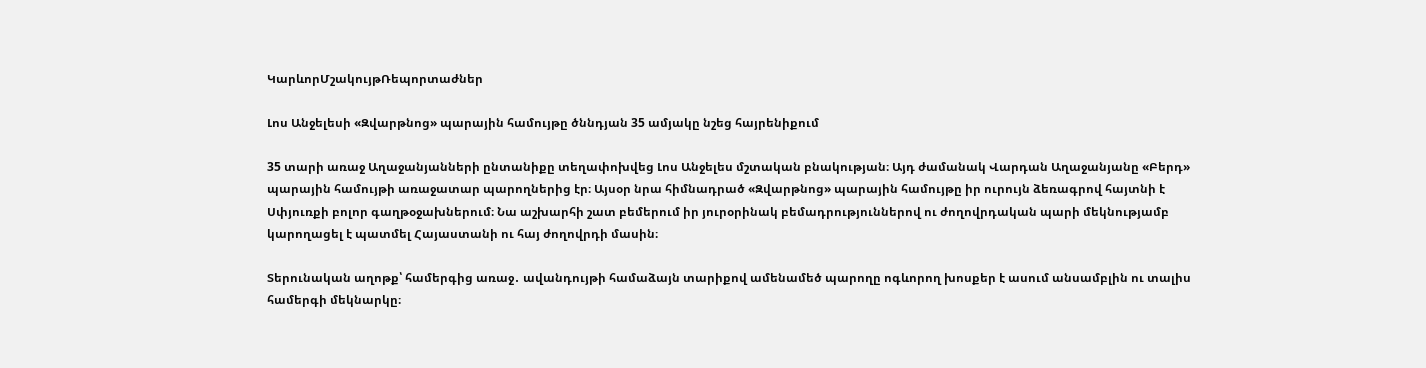ԿարևորՄշակույթՌեպորտաժներ

Լոս Անջելեսի «Զվարթնոց» պարային համույթը ծննդյան 35 ամյակը նշեց հայրենիքում

35 տարի առաջ Աղաջանյանների ընտանիքը տեղափոխվեց Լոս Անջելես մշտական բնակության։ Այդ ժամանակ Վարդան Աղաջանյանը «Բերդ» պարային համույթի առաջատար պարողներից էր։ Այսօր նրա հիմնադրած «Զվարթնոց» պարային համույթը իր ուրույն ձեռագրով հայտնի է Սփյուռքի բոլոր գաղթօջախներում։ Նա աշխարհի շատ բեմերում իր յուրօրինակ բեմադրություններով ու ժողովրդական պարի մեկնությամբ կարողացել է պատմել Հայաստանի ու հայ ժողովրդի մասին։

Տերունական աղոթք՝ համերգից առաջ․ ավանդույթի համաձայն տարիքով ամենամեծ պարողը ոգևորող խոսքեր է ասում անսամբլին ու տալիս համերգի մեկնարկը։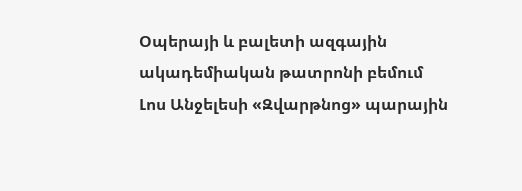Օպերայի և բալետի ազգային ակադեմիական թատրոնի բեմում Լոս Անջելեսի «Զվարթնոց» պարային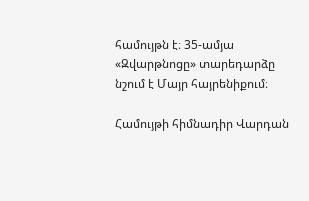համույթն է։ 35-ամյա «Զվարթնոցը» տարեդարձը նշում է Մայր հայրենիքում։

Համույթի հիմնադիր Վարդան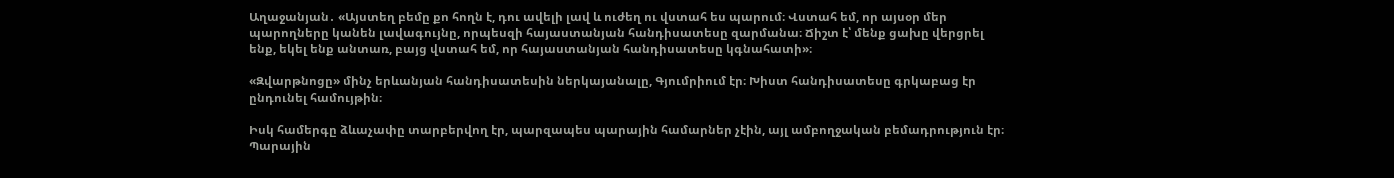Աղաջանյան․ «Այստեղ բեմը քո հողն է, դու ավելի լավ և ուժեղ ու վստահ ես պարում։ Վստահ եմ, որ այսօր մեր պարողները կանեն լավագույնը, որպեսզի հայաստանյան հանդիսատեսը զարմանա։ Ճիշտ է՝ մենք ցախը վերցրել ենք, եկել ենք անտառ, բայց վստահ եմ, որ հայաստանյան հանդիսատեսը կգնահատի»։

«Զվարթնոցը» մինչ երևանյան հանդիսատեսին ներկայանալը, Գյումրիում էր։ Խիստ հանդիսատեսը գրկաբաց էր ընդունել համույթին։

Իսկ համերգը ձևաչափը տարբերվող էր, պարզապես պարային համարներ չէին, այլ ամբողջական բեմադրություն էր։ Պարային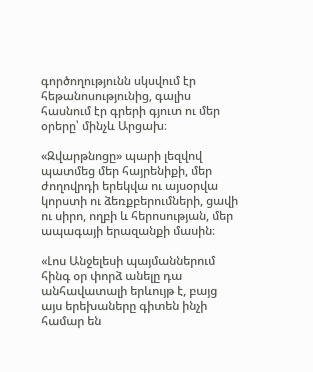գործողությունն սկսվում էր հեթանոսությունից, գալիս հասնում էր գրերի գյուտ ու մեր օրերը՝ մինչև Արցախ։

«Զվարթնոցը» պարի լեզվով պատմեց մեր հայրենիքի, մեր ժողովրդի երեկվա ու այսօրվա կորստի ու ձեռքբերումների, ցավի ու սիրո, ողբի և հերոսության, մեր ապագայի երազանքի մասին։

«Լոս Անջելեսի պայմաններում հինգ օր փորձ անելը դա անհավատալի երևույթ է, բայց այս երեխաները գիտեն ինչի համար են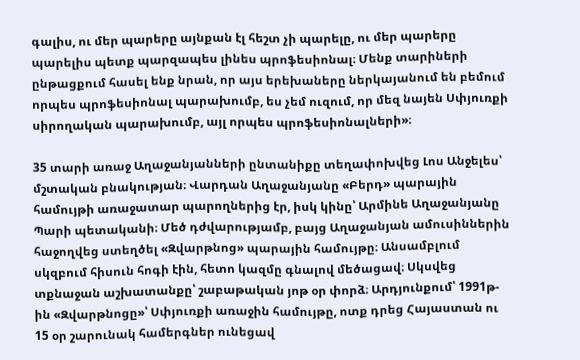գալիս, ու մեր պարերը այնքան էլ հեշտ չի պարելը, ու մեր պարերը պարելիս պետք պարզապես լինես պրոֆեսիոնալ։ Մենք տարիների ընթացքում հասել ենք նրան, որ այս երեխաները ներկայանում են բեմում որպես պրոֆեսիոնալ պարախումբ, ես չեմ ուզում, որ մեզ նայեն Սփյուռքի սիրողական պարախումբ, այլ որպես պրոֆեսիոնալների»։

35 տարի առաջ Աղաջանյանների ընտանիքը տեղափոխվեց Լոս Անջելես՝ մշտական բնակության։ Վարդան Աղաջանյանը «Բերդ» պարային համույթի առաջատար պարողներից էր, իսկ կինը՝ Արմինե Աղաջանյանը Պարի պետականի։ Մեծ դժվարությամբ, բայց Աղաջանյան ամուսիններին  հաջողվեց ստեղծել «Զվարթնոց» պարային համույթը։ Անսամբլում սկզբում հիսուն հոգի էին, հետո կազմը գնալով մեծացավ։ Սկսվեց  տքնաջան աշխատանքը՝ շաբաթական յոթ օր փորձ։ Արդյունքում՝ 1991թ-ին «Զվարթնոցը»՝ Սփյուռքի առաջին համույթը, ոտք դրեց Հայաստան ու 15 օր շարունակ համերգներ ունեցավ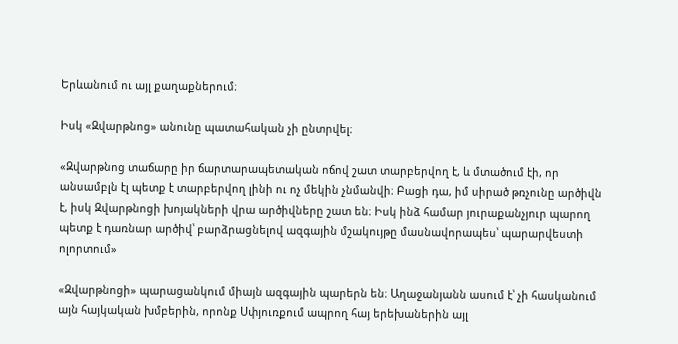Երևանում ու այլ քաղաքներում։

Իսկ «Զվարթնոց» անունը պատահական չի ընտրվել։

«Զվարթնոց տաճարը իր ճարտարապետական ոճով շատ տարբերվող է, և մտածում էի, որ անսամբլն էլ պետք է տարբերվող լինի ու ոչ մեկին չնմանվի։ Բացի դա, իմ սիրած թռչունը արծիվն է, իսկ Զվարթնոցի խոյակների վրա արծիվները շատ են։ Իսկ ինձ համար յուրաքանչյուր պարող պետք է դառնար արծիվ՝ բարձրացնելով ազգային մշակույթը մասնավորապես՝ պարարվեստի ոլորտում»

«Զվարթնոցի» պարացանկում միայն ազգային պարերն են։ Աղաջանյանն ասում է՝ չի հասկանում այն հայկական խմբերին, որոնք Սփյուռքում ապրող հայ երեխաներին այլ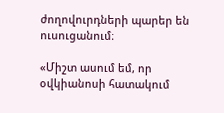ժողովուրդների պարեր են ուսուցանում։

«Միշտ ասում եմ, որ օվկիանոսի հատակում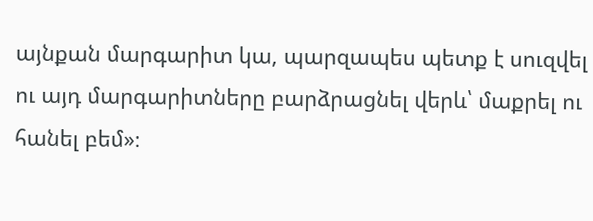այնքան մարգարիտ կա, պարզապես պետք է սուզվել ու այդ մարգարիտները բարձրացնել վերև՝ մաքրել ու հանել բեմ»։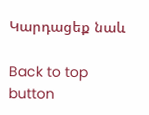Կարդացեք նաև

Back to top button